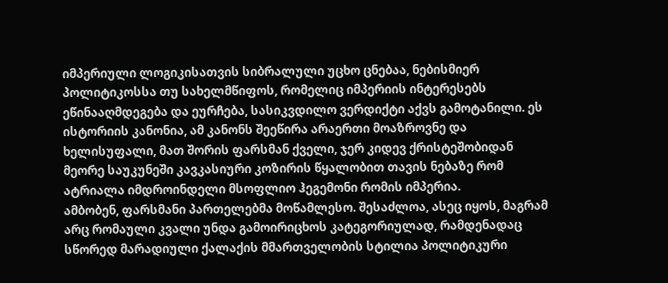იმპერიული ლოგიკისათვის სიბრალული უცხო ცნებაა, ნებისმიერ პოლიტიკოსსა თუ სახელმწიფოს, რომელიც იმპერიის ინტერესებს ეწინააღმდეგება და ეურჩება, სასიკვდილო ვერდიქტი აქვს გამოტანილი. ეს ისტორიის კანონია, ამ კანონს შეეწირა არაერთი მოაზროვნე და ხელისუფალი, მათ შორის ფარსმან ქველი, ჯერ კიდევ ქრისტეშობიდან მეორე საუკუნეში კავკასიური კოზირის წყალობით თავის ნებაზე რომ ატრიალა იმდროინდელი მსოფლიო ჰეგემონი რომის იმპერია.
ამბობენ, ფარსმანი პართელებმა მოწამლესო. შესაძლოა, ასეც იყოს, მაგრამ არც რომაული კვალი უნდა გამოირიცხოს კატეგორიულად, რამდენადაც სწორედ მარადიული ქალაქის მმართველობის სტილია პოლიტიკური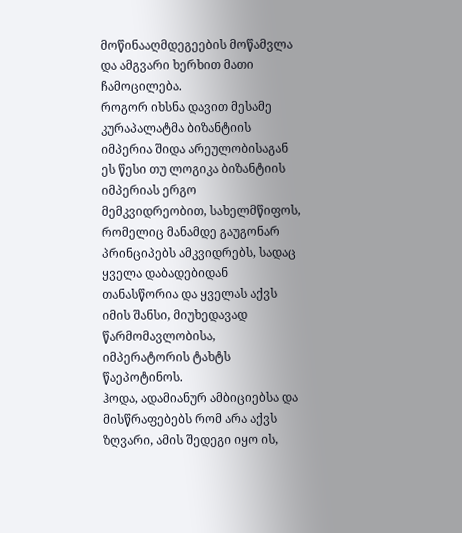მოწინააღმდეგეების მოწამვლა და ამგვარი ხერხით მათი ჩამოცილება.
როგორ იხსნა დავით მესამე კურაპალატმა ბიზანტიის იმპერია შიდა არეულობისაგან
ეს წესი თუ ლოგიკა ბიზანტიის იმპერიას ერგო მემკვიდრეობით, სახელმწიფოს, რომელიც მანამდე გაუგონარ პრინციპებს ამკვიდრებს, სადაც ყველა დაბადებიდან თანასწორია და ყველას აქვს იმის შანსი, მიუხედავად წარმომავლობისა, იმპერატორის ტახტს წაეპოტინოს.
ჰოდა, ადამიანურ ამბიციებსა და მისწრაფებებს რომ არა აქვს ზღვარი, ამის შედეგი იყო ის,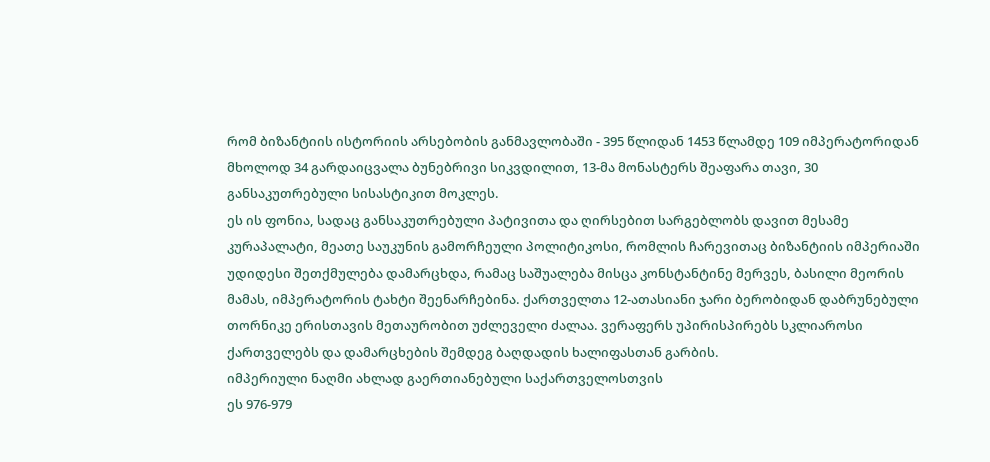რომ ბიზანტიის ისტორიის არსებობის განმავლობაში - 395 წლიდან 1453 წლამდე 109 იმპერატორიდან მხოლოდ 34 გარდაიცვალა ბუნებრივი სიკვდილით, 13-მა მონასტერს შეაფარა თავი, 30 განსაკუთრებული სისასტიკით მოკლეს.
ეს ის ფონია, სადაც განსაკუთრებული პატივითა და ღირსებით სარგებლობს დავით მესამე კურაპალატი, მეათე საუკუნის გამორჩეული პოლიტიკოსი, რომლის ჩარევითაც ბიზანტიის იმპერიაში უდიდესი შეთქმულება დამარცხდა, რამაც საშუალება მისცა კონსტანტინე მერვეს, ბასილი მეორის მამას, იმპერატორის ტახტი შეენარჩებინა. ქართველთა 12-ათასიანი ჯარი ბერობიდან დაბრუნებული თორნიკე ერისთავის მეთაურობით უძლეველი ძალაა. ვერაფერს უპირისპირებს სკლიაროსი ქართველებს და დამარცხების შემდეგ ბაღდადის ხალიფასთან გარბის.
იმპერიული ნაღმი ახლად გაერთიანებული საქართველოსთვის
ეს 976-979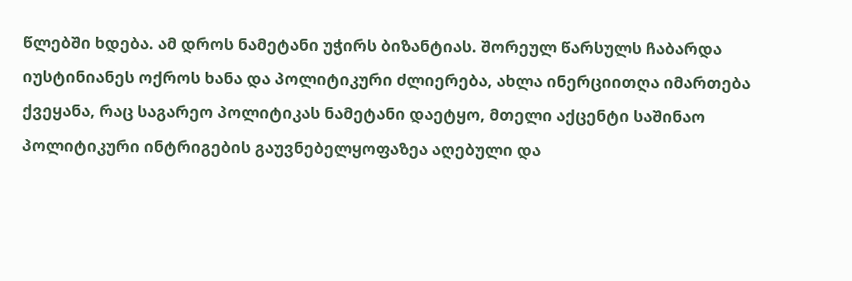წლებში ხდება. ამ დროს ნამეტანი უჭირს ბიზანტიას. შორეულ წარსულს ჩაბარდა იუსტინიანეს ოქროს ხანა და პოლიტიკური ძლიერება, ახლა ინერციითღა იმართება ქვეყანა, რაც საგარეო პოლიტიკას ნამეტანი დაეტყო, მთელი აქცენტი საშინაო პოლიტიკური ინტრიგების გაუვნებელყოფაზეა აღებული და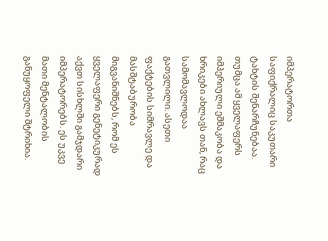იმპერატორთა საფიქრალიც საკუთარი ტახტის შენარჩუნებაა.
თუმცა ამ ყველაფერს იმპერიული ეშმაკობა და ხრიკები ახლავს თან, რაც სამომავლოდაა გათვლილი. ასეთი ფაქტების სიმრავლე და მასშტაბურობა მიგვანიშნებს, რომ ეს ყველაფერი გენეტიკურად აქვთ სისხლში გამჯდარი იმპერატორებს. ეს უკვე მათი მენტალობის განუყოფელი შტრიხია.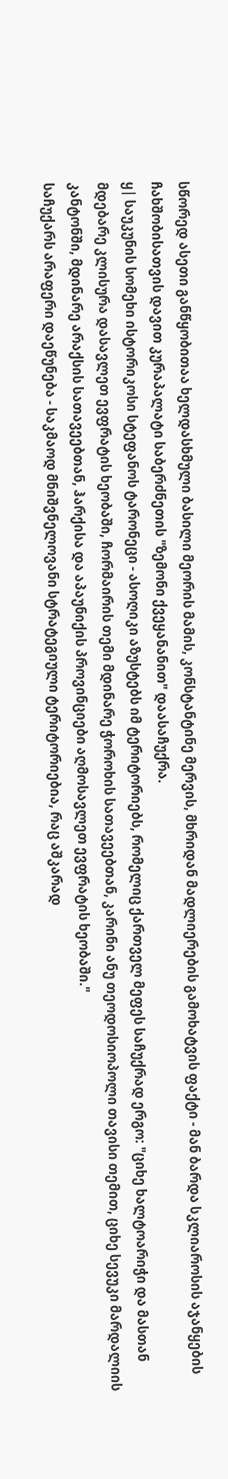სწორედ ასეთი განწყობითაა ხელდასხმული ბასილი მეორის მამის, კონსტანტინე მერვის, მხრიდან მადლიერების გამოხატვის ფაქტი - მან ბარდა სკლიაროსის აჯანყების ჩახშობისათვის დავით კურაპალატი საბერძნეთის "ზემონი ქვეყანანით" დაასაჩუქრა.
ყ| საუკუნის სომეხი ისტორიკოსი სტეფანოს ტარონეცი - ასოღიკი აზუსტებს იმ ტერიტორიებს, რომელიც ქართველ მეფეს საჩუქრად ერგო: "ციხე ხალტოარიჭი და მასთან მდებარე კლისურა დასავლეთ ევფრატის ხეობაში, ჩორმაირის თემი მდინარე ჭოროხის სათავეებთან, კარინი ანუ თეოდოსიოპოლი თავისი თემით, ციხე სევუკი მარდალიის კანტონში, მდინარე არაქსის სათავეებთან, ჰარქისა და აპაუნიქის პროვინციები აღმოსავლეთ ევფრატის ხეობაში."
საჩუქარს არაფერი დაეწუნება - საკმაოდ მნიშვნელოვანი სტრატეგიული ტერიტორიებია, რაც აშკარად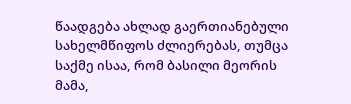წაადგება ახლად გაერთიანებული სახელმწიფოს ძლიერებას, თუმცა საქმე ისაა, რომ ბასილი მეორის მამა,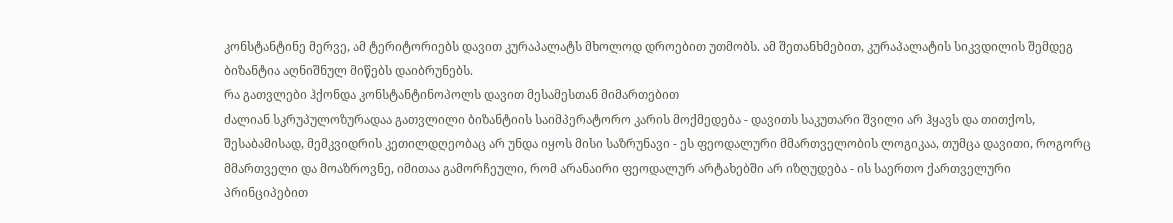კონსტანტინე მერვე, ამ ტერიტორიებს დავით კურაპალატს მხოლოდ დროებით უთმობს. ამ შეთანხმებით, კურაპალატის სიკვდილის შემდეგ ბიზანტია აღნიშნულ მიწებს დაიბრუნებს.
რა გათვლები ჰქონდა კონსტანტინოპოლს დავით მესამესთან მიმართებით
ძალიან სკრუპულოზურადაა გათვლილი ბიზანტიის საიმპერატორო კარის მოქმედება - დავითს საკუთარი შვილი არ ჰყავს და თითქოს, შესაბამისად, მემკვიდრის კეთილდღეობაც არ უნდა იყოს მისი საზრუნავი - ეს ფეოდალური მმართველობის ლოგიკაა, თუმცა დავითი, როგორც მმართველი და მოაზროვნე, იმითაა გამორჩეული, რომ არანაირი ფეოდალურ არტახებში არ იზღუდება - ის საერთო ქართველური პრინციპებით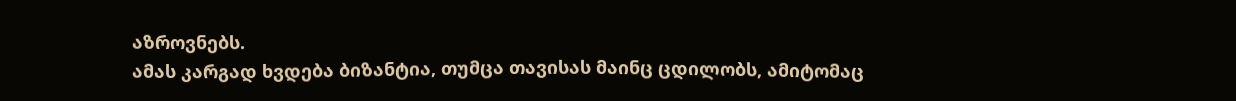აზროვნებს.
ამას კარგად ხვდება ბიზანტია, თუმცა თავისას მაინც ცდილობს, ამიტომაც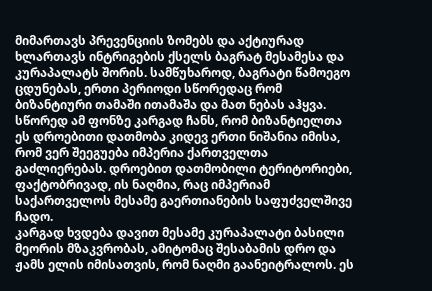მიმართავს პრევენციის ზომებს და აქტიურად ხლართავს ინტრიგების ქსელს ბაგრატ მესამესა და კურაპალატს შორის. სამწუხაროდ, ბაგრატი წამოეგო ცდუნებას, ერთი პერიოდი სწორედაც რომ ბიზანტიური თამაში ითამაშა და მათ ნებას აჰყვა.
სწორედ ამ ფონზე კარგად ჩანს, რომ ბიზანტიელთა ეს დროებითი დათმობა კიდევ ერთი ნიშანია იმისა, რომ ვერ შეეგუება იმპერია ქართველთა გაძლიერებას. დროებით დათმობილი ტერიტორიები, ფაქტობრივად, ის ნაღმია, რაც იმპერიამ საქართველოს მესამე გაერთიანების საფუძველშივე ჩადო.
კარგად ხვდება დავით მესამე კურაპალატი ბასილი მეორის მზაკვრობას, ამიტომაც შესაბამის დრო და ჟამს ელის იმისათვის, რომ ნაღმი გაანეიტრალოს. ეს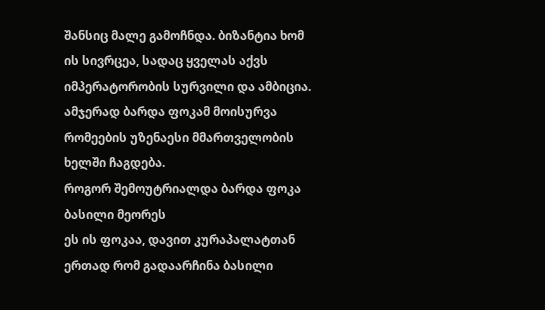შანსიც მალე გამოჩნდა. ბიზანტია ხომ ის სივრცეა, სადაც ყველას აქვს იმპერატორობის სურვილი და ამბიცია. ამჯერად ბარდა ფოკამ მოისურვა რომეების უზენაესი მმართველობის ხელში ჩაგდება.
როგორ შემოუტრიალდა ბარდა ფოკა ბასილი მეორეს
ეს ის ფოკაა, დავით კურაპალატთან ერთად რომ გადაარჩინა ბასილი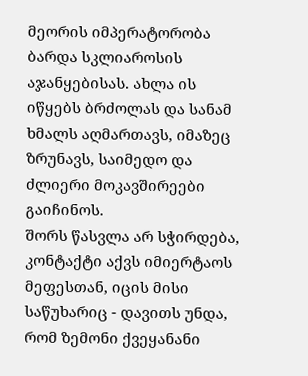მეორის იმპერატორობა ბარდა სკლიაროსის აჯანყებისას. ახლა ის იწყებს ბრძოლას და სანამ ხმალს აღმართავს, იმაზეც ზრუნავს, საიმედო და ძლიერი მოკავშირეები გაიჩინოს.
შორს წასვლა არ სჭირდება, კონტაქტი აქვს იმიერტაოს მეფესთან, იცის მისი საწუხარიც - დავითს უნდა, რომ ზემონი ქვეყანანი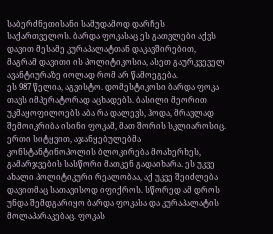საბერძნეთისანი სამუდამოდ დარჩეს საქართველოს. ბარდა ფოკასაც ეს გათვლები აქვს დავით მესამე კურაპალატთან დაკავშირებით, მაგრამ დავითი ის პოლიტიკოსია, ასეთ გაურკვეველ ავანტიურაზე იოლად რომ არ წამოეგება.
ეს 987 წელია, აგვისტო. დომესტიკოსი ბარდა ფოკა თავს იმპერატორად აცხადებს. ბასილი მეორით უკმაყოფილოებს აბა რა დალევს, ჰოდა, მრავლად შემოიკრიბა ისინი ფოკამ, მათ შორის სკლიაროსიც. ერთი სიტყვით, აჯანყებულებმა კონსტანტინოპოლის ბლოკირება მოახერხეს, გამარჯვების სასწორი მათკენ გადაიხარა. ეს უკვე ახალი პოლიტიკური რეალობაა, აქ უკვე შეიძლება დავითმაც სათავისოდ იფიქროს. სწორედ ამ დროს უნდა შემდგარიყო ბარდა ფოკასა და კურაპალატის მოლაპარაკებაც. ფოკას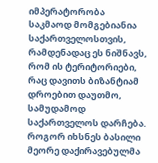იმპერატორობა საკმაოდ მომგებიანია საქართველოსთვის, რამდენადაც ეს ნიშნავს, რომ ის ტერიტორიები, რაც დავითს ბიზანტიამ დროებით დაუთმო, სამუდამოდ საქართველოს დარჩება.
როგორ იხსნეს ბასილი მეორე დაქირავებულმა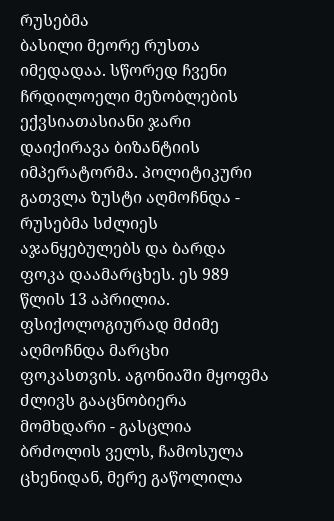რუსებმა
ბასილი მეორე რუსთა იმედადაა. სწორედ ჩვენი ჩრდილოელი მეზობლების ექვსიათასიანი ჯარი დაიქირავა ბიზანტიის იმპერატორმა. პოლიტიკური გათვლა ზუსტი აღმოჩნდა - რუსებმა სძლიეს აჯანყებულებს და ბარდა ფოკა დაამარცხეს. ეს 989 წლის 13 აპრილია.
ფსიქოლოგიურად მძიმე აღმოჩნდა მარცხი ფოკასთვის. აგონიაში მყოფმა ძლივს გააცნობიერა მომხდარი - გასცლია ბრძოლის ველს, ჩამოსულა ცხენიდან, მერე გაწოლილა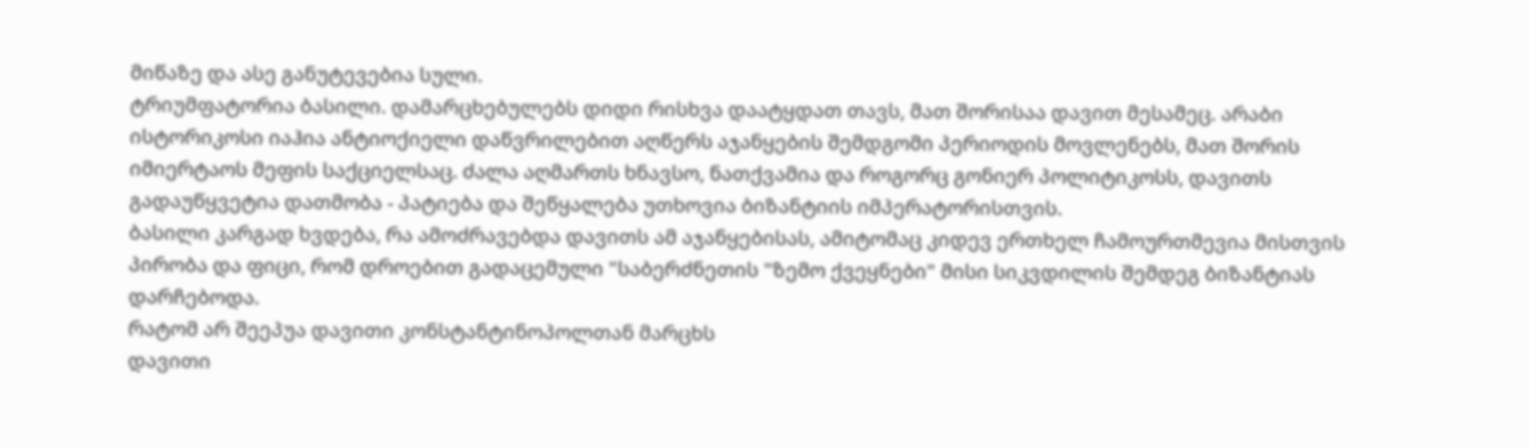მიწაზე და ასე განუტევებია სული.
ტრიუმფატორია ბასილი. დამარცხებულებს დიდი რისხვა დაატყდათ თავს, მათ შორისაა დავით მესამეც. არაბი ისტორიკოსი იაჰია ანტიოქიელი დაწვრილებით აღწერს აჯანყების შემდგომი პერიოდის მოვლენებს, მათ შორის იმიერტაოს მეფის საქციელსაც. ძალა აღმართს ხნავსო, ნათქვამია და როგორც გონიერ პოლიტიკოსს, დავითს გადაუწყვეტია დათმობა - პატიება და შეწყალება უთხოვია ბიზანტიის იმპერატორისთვის.
ბასილი კარგად ხვდება, რა ამოძრავებდა დავითს ამ აჯანყებისას, ამიტომაც კიდევ ერთხელ ჩამოურთმევია მისთვის პირობა და ფიცი, რომ დროებით გადაცემული "საბერძნეთის "ზემო ქვეყნები" მისი სიკვდილის შემდეგ ბიზანტიას დარჩებოდა.
რატომ არ შეეპუა დავითი კონსტანტინოპოლთან მარცხს
დავითი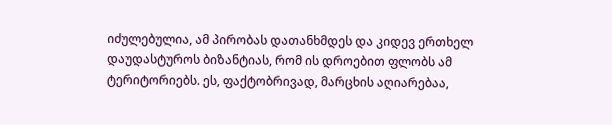იძულებულია, ამ პირობას დათანხმდეს და კიდევ ერთხელ დაუდასტუროს ბიზანტიას, რომ ის დროებით ფლობს ამ ტერიტორიებს. ეს, ფაქტობრივად, მარცხის აღიარებაა,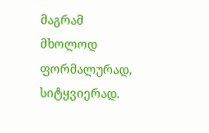მაგრამ მხოლოდ ფორმალურად, სიტყვიერად.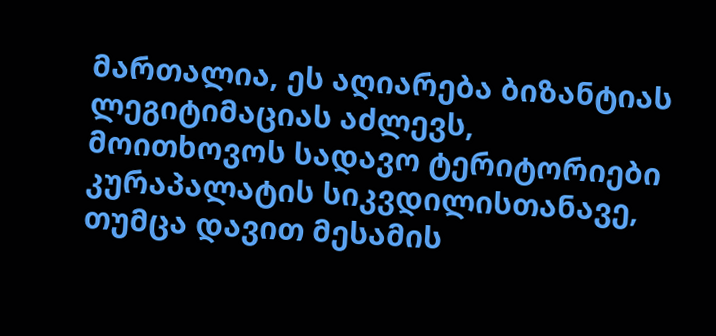მართალია, ეს აღიარება ბიზანტიას ლეგიტიმაციას აძლევს, მოითხოვოს სადავო ტერიტორიები კურაპალატის სიკვდილისთანავე, თუმცა დავით მესამის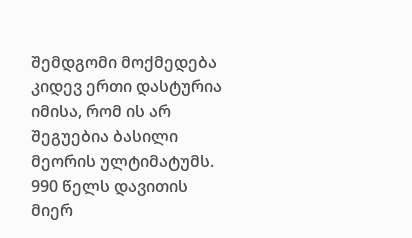შემდგომი მოქმედება კიდევ ერთი დასტურია იმისა, რომ ის არ შეგუებია ბასილი მეორის ულტიმატუმს.
990 წელს დავითის მიერ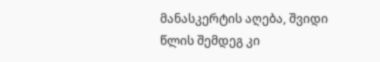მანასკერტის აღება, შვიდი წლის შემდეგ კი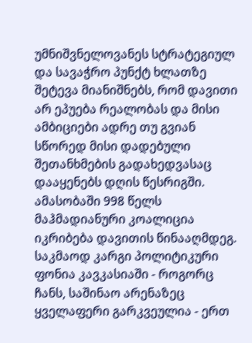უმნიშვნელოვანეს სტრატეგიულ და სავაჭრო პუნქტ ხლათზე შეტევა მიანიშნებს, რომ დავითი არ ეპუება რეალობას და მისი ამბიციები ადრე თუ გვიან სწორედ მისი დადებული შეთანხმების გადახედვასაც დააყენებს დღის წესრიგში.
ამასობაში 998 წელს მაჰმადიანური კოალიცია იკრიბება დავითის წინააღმდეგ. საკმაოდ კარგი პოლიტიკური ფონია კავკასიაში - როგორც ჩანს, საშინაო არენაზეც ყველაფერი გარკვეულია - ერთ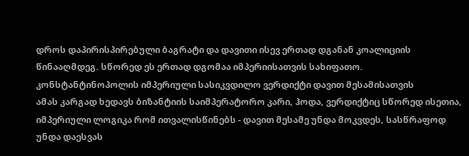დროს დაპირისპირებული ბაგრატი და დავითი ისევ ერთად დგანან კოალიციის წინააღმდეგ. სწორედ ეს ერთად დგომაა იმპერიისათვის სახიფათო.
კონსტანტინოპოლის იმპერიული სასიკვდილო ვერდიქტი დავით მესამისათვის
ამას კარგად ხედავს ბიზანტიის საიმპერატორო კარი, ჰოდა, ვერდიქტიც სწორედ ისეთია, იმპერიული ლოგიკა რომ ითვალისწინებს - დავით მესამე უნდა მოკვდეს, სასწრაფოდ უნდა დაესვას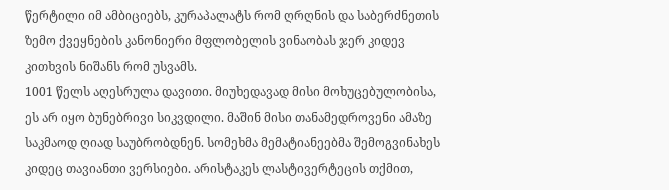წერტილი იმ ამბიციებს, კურაპალატს რომ ღრღნის და საბერძნეთის ზემო ქვეყნების კანონიერი მფლობელის ვინაობას ჯერ კიდევ კითხვის ნიშანს რომ უსვამს.
1001 წელს აღესრულა დავითი. მიუხედავად მისი მოხუცებულობისა, ეს არ იყო ბუნებრივი სიკვდილი. მაშინ მისი თანამედროვენი ამაზე საკმაოდ ღიად საუბრობდნენ. სომეხმა მემატიანეებმა შემოგვინახეს კიდეც თავიანთი ვერსიები. არისტაკეს ლასტივერტეცის თქმით,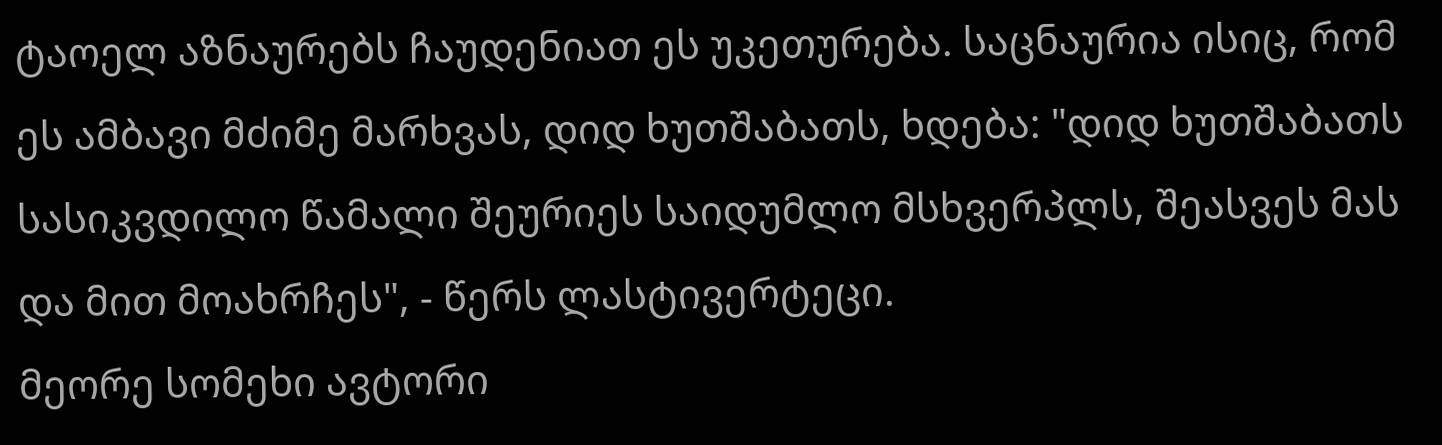ტაოელ აზნაურებს ჩაუდენიათ ეს უკეთურება. საცნაურია ისიც, რომ ეს ამბავი მძიმე მარხვას, დიდ ხუთშაბათს, ხდება: "დიდ ხუთშაბათს სასიკვდილო წამალი შეურიეს საიდუმლო მსხვერპლს, შეასვეს მას და მით მოახრჩეს", - წერს ლასტივერტეცი.
მეორე სომეხი ავტორი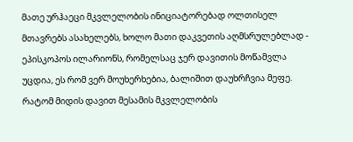მათე ურჰაეცი მკვლელობის ინიციატორებად ოლთისელ მთავრებს ასახელებს, ხოლო მათი დაკვეთის აღმსრულებლად - ეპისკოპოს ილარიონს, რომელსაც ჯერ დავითის მოწამვლა უცდია, ეს რომ ვერ მოუხერხებია, ბალიშით დაუხრჩვია მეფე.
რატომ მიდის დავით მესამის მკვლელობის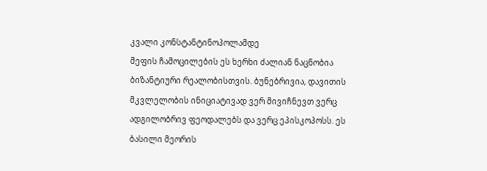კვალი კონსტანტინოპოლამდე
მეფის ჩამოცილების ეს ხერხი ძალიან ნაცნობია ბიზანტიური რეალობისთვის. ბუნებრივია, დავითის მკვლელობის ინიციატივად ვერ მივიჩნევთ ვერც ადგილობრივ ფეოდალებს და ვერც ეპისკოპოსს. ეს ბასილი მეორის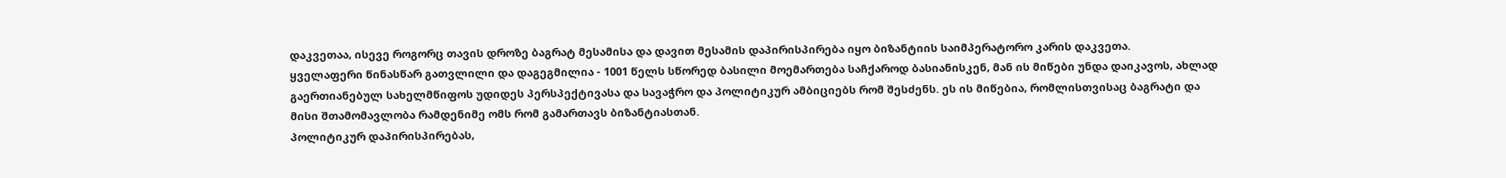დაკვეთაა, ისევე როგორც თავის დროზე ბაგრატ მესამისა და დავით მესამის დაპირისპირება იყო ბიზანტიის საიმპერატორო კარის დაკვეთა.
ყველაფერი წინასწარ გათვლილი და დაგეგმილია - 1001 წელს სწორედ ბასილი მოემართება საჩქაროდ ბასიანისკენ, მან ის მიწები უნდა დაიკავოს, ახლად გაერთიანებულ სახელმწიფოს უდიდეს პერსპექტივასა და სავაჭრო და პოლიტიკურ ამბიციებს რომ შესძენს. ეს ის მიწებია, რომლისთვისაც ბაგრატი და მისი შთამომავლობა რამდენიმე ომს რომ გამართავს ბიზანტიასთან.
პოლიტიკურ დაპირისპირებას,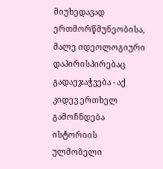მიუხედავად ერთმორწმუნეობისა, მალე იდეოლოგიური დაპირისპირებაც გადაეჯაჭვება - აქ კიდევ ერთხელ გამოჩნდება ისტორიის ულმობელი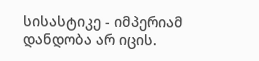სისასტიკე - იმპერიამ დანდობა არ იცის.